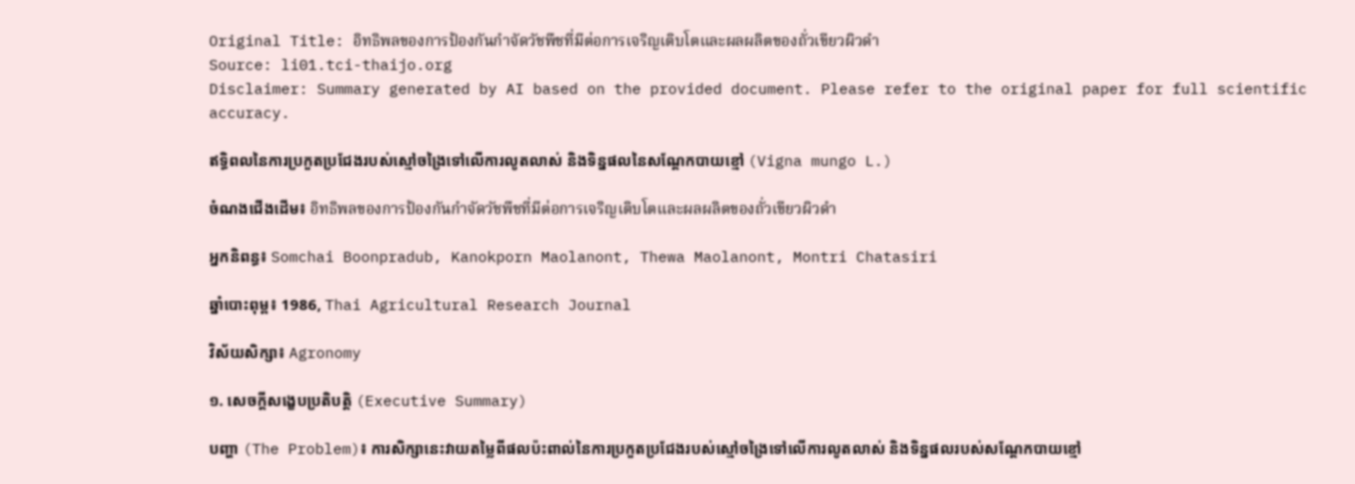Original Title: อิทธิพลของการป้องกันกำจัดวัชพืชที่มีต่อการเจริญเติบโตและผลผลิตของถั่วเขียวผิวดำ
Source: li01.tci-thaijo.org
Disclaimer: Summary generated by AI based on the provided document. Please refer to the original paper for full scientific accuracy.

ឥទ្ធិពលនៃការប្រកួតប្រជែងរបស់ស្មៅចង្រៃទៅលើការលូតលាស់ និងទិន្នផលនៃសណ្ដែកបាយខ្មៅ (Vigna mungo L.)

ចំណងជើងដើម៖ อิทธิพลของการป้องกันกำจัดวัชพืชที่มีต่อการเจริญเติบโตและผลผลิตของถั่วเขียวผิวดำ

អ្នកនិពន្ធ៖ Somchai Boonpradub, Kanokporn Maolanont, Thewa Maolanont, Montri Chatasiri

ឆ្នាំបោះពុម្ព៖ 1986, Thai Agricultural Research Journal

វិស័យសិក្សា៖ Agronomy

១. សេចក្តីសង្ខេបប្រតិបត្តិ (Executive Summary)

បញ្ហា (The Problem)៖ ការសិក្សានេះវាយតម្លៃពីផលប៉ះពាល់នៃការប្រកួតប្រជែងរបស់ស្មៅចង្រៃទៅលើការលូតលាស់ និងទិន្នផលរបស់សណ្ដែកបាយខ្មៅ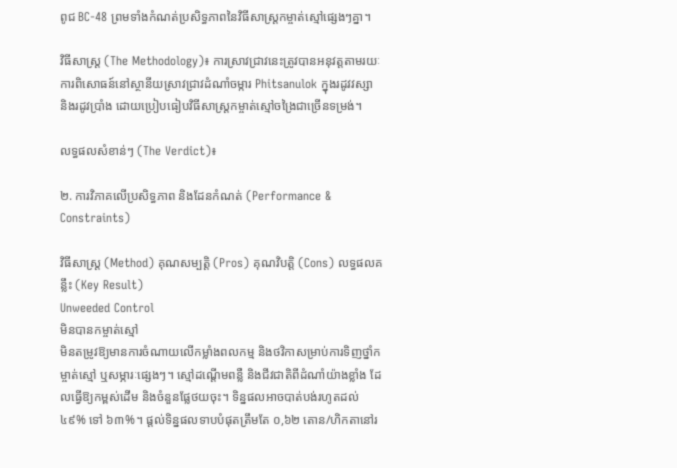ពូជ BC-48 ព្រមទាំងកំណត់ប្រសិទ្ធភាពនៃវិធីសាស្ត្រកម្ចាត់ស្មៅផ្សេងៗគ្នា។

វិធីសាស្ត្រ (The Methodology)៖ ការស្រាវជ្រាវនេះត្រូវបានអនុវត្តតាមរយៈការពិសោធន៍នៅស្ថានីយស្រាវជ្រាវដំណាំចម្ការ Phitsanulok ក្នុងរដូវវស្សា និងរដូវប្រាំង ដោយប្រៀបធៀបវិធីសាស្ត្រកម្ចាត់ស្មៅចង្រៃជាច្រើនទម្រង់។

លទ្ធផលសំខាន់ៗ (The Verdict)៖

២. ការវិភាគលើប្រសិទ្ធភាព និងដែនកំណត់ (Performance & Constraints)

វិធីសាស្ត្រ (Method) គុណសម្បត្តិ (Pros) គុណវិបត្តិ (Cons) លទ្ធផលគន្លឹះ (Key Result)
Unweeded Control
មិនបានកម្ចាត់ស្មៅ
មិនតម្រូវឱ្យមានការចំណាយលើកម្លាំងពលកម្ម និងថវិកាសម្រាប់ការទិញថ្នាំកម្ចាត់ស្មៅ ឬសម្ភារៈផ្សេងៗ។ ស្មៅដណ្តើមពន្លឺ និងជីវជាតិពីដំណាំយ៉ាងខ្លាំង ដែលធ្វើឱ្យកម្ពស់ដើម និងចំនួនផ្លែថយចុះ។ ទិន្នផលអាចបាត់បង់រហូតដល់ ៤៩% ទៅ ៦៣%។ ផ្តល់ទិន្នផលទាបបំផុតត្រឹមតែ ០,៦២ តោន/ហិកតានៅរ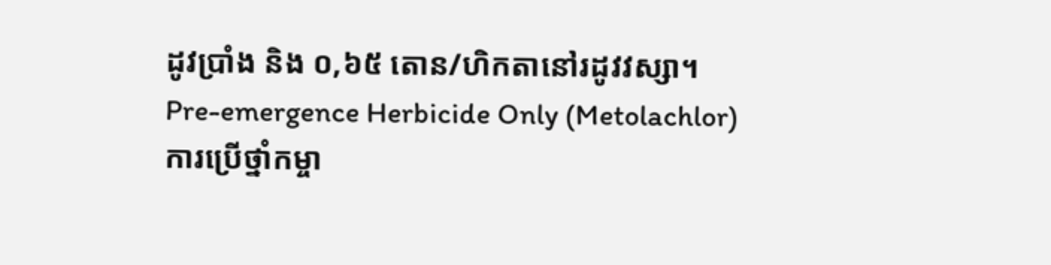ដូវប្រាំង និង ០,៦៥ តោន/ហិកតានៅរដូវវស្សា។
Pre-emergence Herbicide Only (Metolachlor)
ការប្រើថ្នាំកម្ចា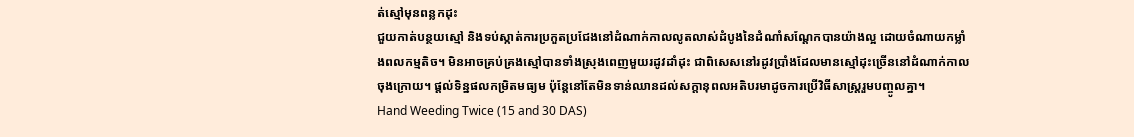ត់ស្មៅមុនពន្លកដុះ
ជួយកាត់បន្ថយស្មៅ និងទប់ស្កាត់ការប្រកួតប្រជែងនៅដំណាក់កាលលូតលាស់ដំបូងនៃដំណាំសណ្តែកបានយ៉ាងល្អ ដោយចំណាយកម្លាំងពលកម្មតិច។ មិនអាចគ្រប់គ្រងស្មៅបានទាំងស្រុងពេញមួយរដូវដាំដុះ ជាពិសេសនៅរដូវប្រាំងដែលមានស្មៅដុះច្រើននៅដំណាក់កាលចុងក្រោយ។ ផ្តល់ទិន្នផលកម្រិតមធ្យម ប៉ុន្តែនៅតែមិនទាន់ឈានដល់សក្តានុពលអតិបរមាដូចការប្រើវិធីសាស្ត្ររួមបញ្ចូលគ្នា។
Hand Weeding Twice (15 and 30 DAS)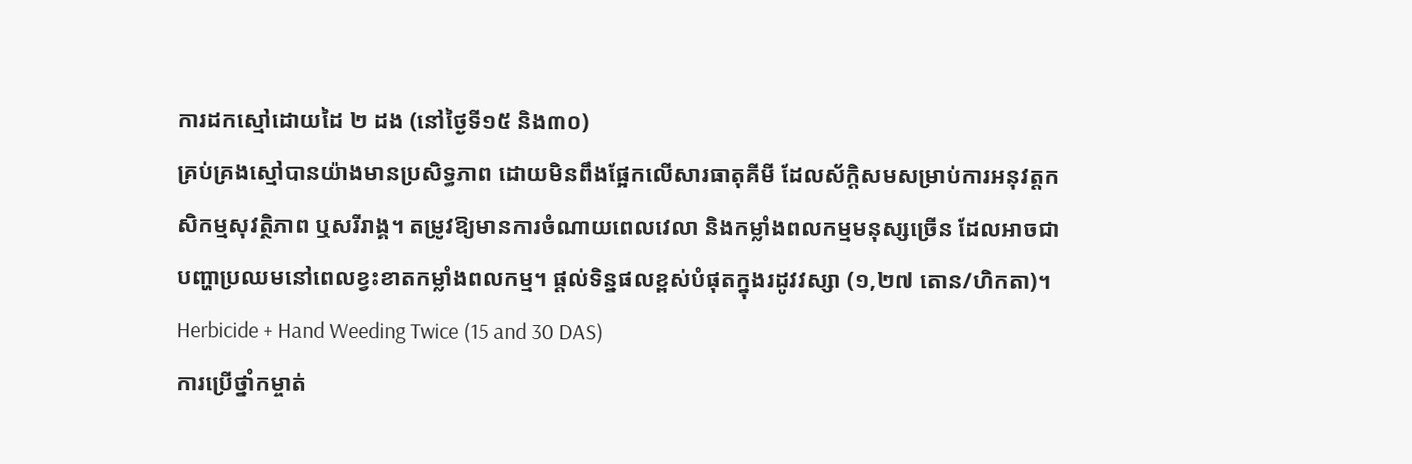ការដកស្មៅដោយដៃ ២ ដង (នៅថ្ងៃទី១៥ និង៣០)
គ្រប់គ្រងស្មៅបានយ៉ាងមានប្រសិទ្ធភាព ដោយមិនពឹងផ្អែកលើសារធាតុគីមី ដែលស័ក្តិសមសម្រាប់ការអនុវត្តកសិកម្មសុវត្ថិភាព ឬសរីរាង្គ។ តម្រូវឱ្យមានការចំណាយពេលវេលា និងកម្លាំងពលកម្មមនុស្សច្រើន ដែលអាចជាបញ្ហាប្រឈមនៅពេលខ្វះខាតកម្លាំងពលកម្ម។ ផ្តល់ទិន្នផលខ្ពស់បំផុតក្នុងរដូវវស្សា (១,២៧ តោន/ហិកតា)។
Herbicide + Hand Weeding Twice (15 and 30 DAS)
ការប្រើថ្នាំកម្ចាត់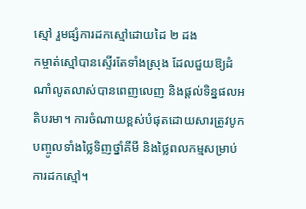ស្មៅ រួមផ្សំការដកស្មៅដោយដៃ ២ ដង
កម្ចាត់ស្មៅបានស្ទើរតែទាំងស្រុង ដែលជួយឱ្យដំណាំលូតលាស់បានពេញលេញ និងផ្តល់ទិន្នផលអតិបរមា។ ការចំណាយខ្ពស់បំផុតដោយសារត្រូវបូកបញ្ចូលទាំងថ្លៃទិញថ្នាំគីមី និងថ្លៃពលកម្មសម្រាប់ការដកស្មៅ។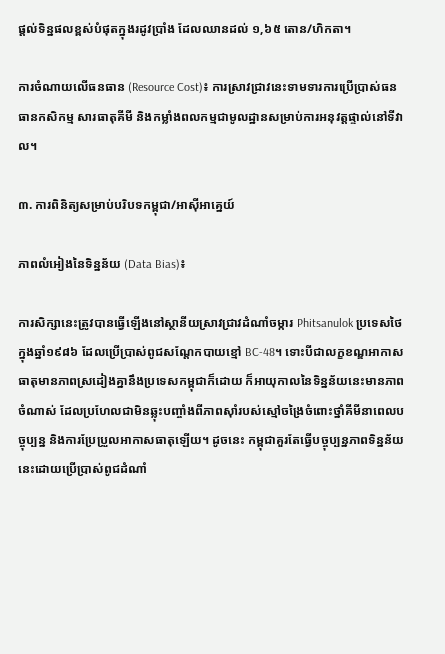ផ្តល់ទិន្នផលខ្ពស់បំផុតក្នុងរដូវប្រាំង ដែលឈានដល់ ១,៦៥ តោន/ហិកតា។

ការចំណាយលើធនធាន (Resource Cost)៖ ការស្រាវជ្រាវនេះទាមទារការប្រើប្រាស់ធនធានកសិកម្ម សារធាតុគីមី និងកម្លាំងពលកម្មជាមូលដ្ឋានសម្រាប់ការអនុវត្តផ្ទាល់នៅទីវាល។

៣. ការពិនិត្យសម្រាប់បរិបទកម្ពុជា/អាស៊ីអាគ្នេយ៍

ភាពលំអៀងនៃទិន្នន័យ (Data Bias)៖

ការសិក្សានេះត្រូវបានធ្វើឡើងនៅស្ថានីយស្រាវជ្រាវដំណាំចម្ការ Phitsanulok ប្រទេសថៃ ក្នុងឆ្នាំ១៩៨៦ ដែលប្រើប្រាស់ពូជសណ្ដែកបាយខ្មៅ BC-48។ ទោះបីជាលក្ខខណ្ឌអាកាសធាតុមានភាពស្រដៀងគ្នានឹងប្រទេសកម្ពុជាក៏ដោយ ក៏អាយុកាលនៃទិន្នន័យនេះមានភាពចំណាស់ ដែលប្រហែលជាមិនឆ្លុះបញ្ចាំងពីភាពស៊ាំរបស់ស្មៅចង្រៃចំពោះថ្នាំគីមីនាពេលបច្ចុប្បន្ន និងការប្រែប្រួលអាកាសធាតុឡើយ។ ដូចនេះ កម្ពុជាគួរតែធ្វើបច្ចុប្បន្នភាពទិន្នន័យនេះដោយប្រើប្រាស់ពូជដំណាំ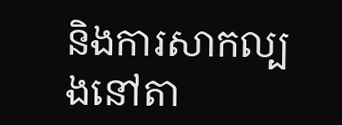និងការសាកល្បងនៅតា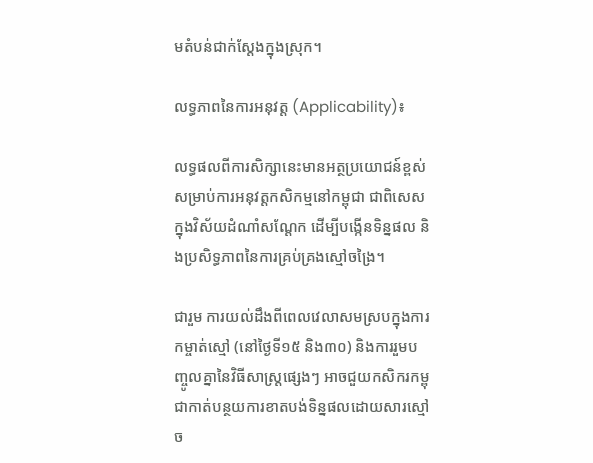មតំបន់ជាក់ស្តែងក្នុងស្រុក។

លទ្ធភាពនៃការអនុវត្ត (Applicability)៖

លទ្ធផលពីការសិក្សានេះមានអត្ថប្រយោជន៍ខ្ពស់សម្រាប់ការអនុវត្តកសិកម្មនៅកម្ពុជា ជាពិសេសក្នុងវិស័យដំណាំសណ្តែក ដើម្បីបង្កើនទិន្នផល និងប្រសិទ្ធភាពនៃការគ្រប់គ្រងស្មៅចង្រៃ។

ជារួម ការយល់ដឹងពីពេលវេលាសមស្របក្នុងការកម្ចាត់ស្មៅ (នៅថ្ងៃទី១៥ និង៣០) និងការរួមបញ្ចូលគ្នានៃវិធីសាស្ត្រផ្សេងៗ អាចជួយកសិករកម្ពុជាកាត់បន្ថយការខាតបង់ទិន្នផលដោយសារស្មៅច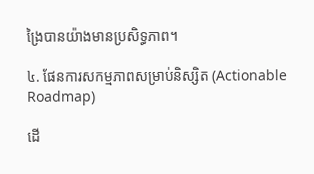ង្រៃបានយ៉ាងមានប្រសិទ្ធភាព។

៤. ផែនការសកម្មភាពសម្រាប់និស្សិត (Actionable Roadmap)

ដើ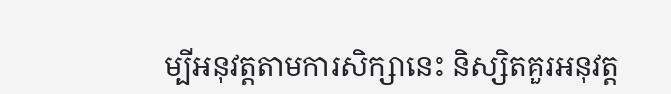ម្បីអនុវត្តតាមការសិក្សានេះ និស្សិតគួរអនុវត្ត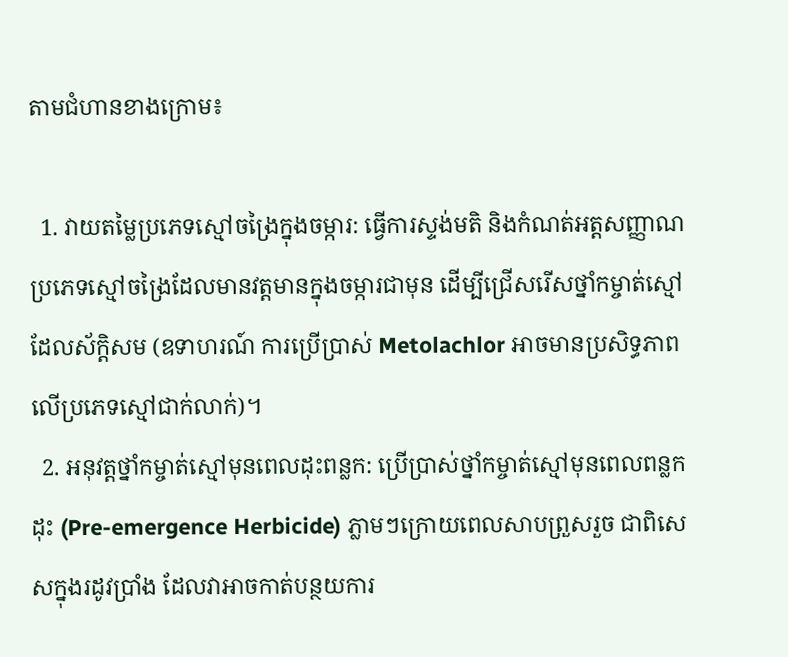តាមជំហានខាងក្រោម៖

  1. វាយតម្លៃប្រភេទស្មៅចង្រៃក្នុងចម្ការ: ធ្វើការស្ទង់មតិ និងកំណត់អត្តសញ្ញាណប្រភេទស្មៅចង្រៃដែលមានវត្តមានក្នុងចម្ការជាមុន ដើម្បីជ្រើសរើសថ្នាំកម្ចាត់ស្មៅដែលស័ក្តិសម (ឧទាហរណ៍ ការប្រើប្រាស់ Metolachlor អាចមានប្រសិទ្ធភាពលើប្រភេទស្មៅជាក់លាក់)។
  2. អនុវត្តថ្នាំកម្ចាត់ស្មៅមុនពេលដុះពន្លក: ប្រើប្រាស់ថ្នាំកម្ចាត់ស្មៅមុនពេលពន្លកដុះ (Pre-emergence Herbicide) ភ្លាមៗក្រោយពេលសាបព្រួសរួច ជាពិសេសក្នុងរដូវប្រាំង ដែលវាអាចកាត់បន្ថយការ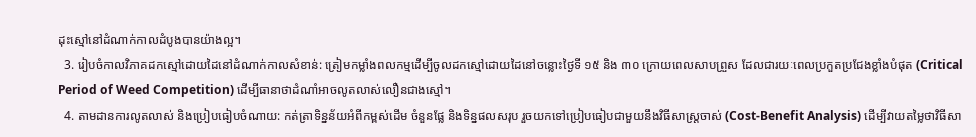ដុះស្មៅនៅដំណាក់កាលដំបូងបានយ៉ាងល្អ។
  3. រៀបចំកាលវិភាគដកស្មៅដោយដៃនៅដំណាក់កាលសំខាន់: ត្រៀមកម្លាំងពលកម្មដើម្បីចូលដកស្មៅដោយដៃនៅចន្លោះថ្ងៃទី ១៥ និង ៣០ ក្រោយពេលសាបព្រួស ដែលជារយៈពេលប្រកួតប្រជែងខ្លាំងបំផុត (Critical Period of Weed Competition) ដើម្បីធានាថាដំណាំអាចលូតលាស់លឿនជាងស្មៅ។
  4. តាមដានការលូតលាស់ និងប្រៀបធៀបចំណាយ: កត់ត្រាទិន្នន័យអំពីកម្ពស់ដើម ចំនួនផ្លែ និងទិន្នផលសរុប រួចយកទៅប្រៀបធៀបជាមួយនឹងវិធីសាស្ត្រចាស់ (Cost-Benefit Analysis) ដើម្បីវាយតម្លៃថាវិធីសា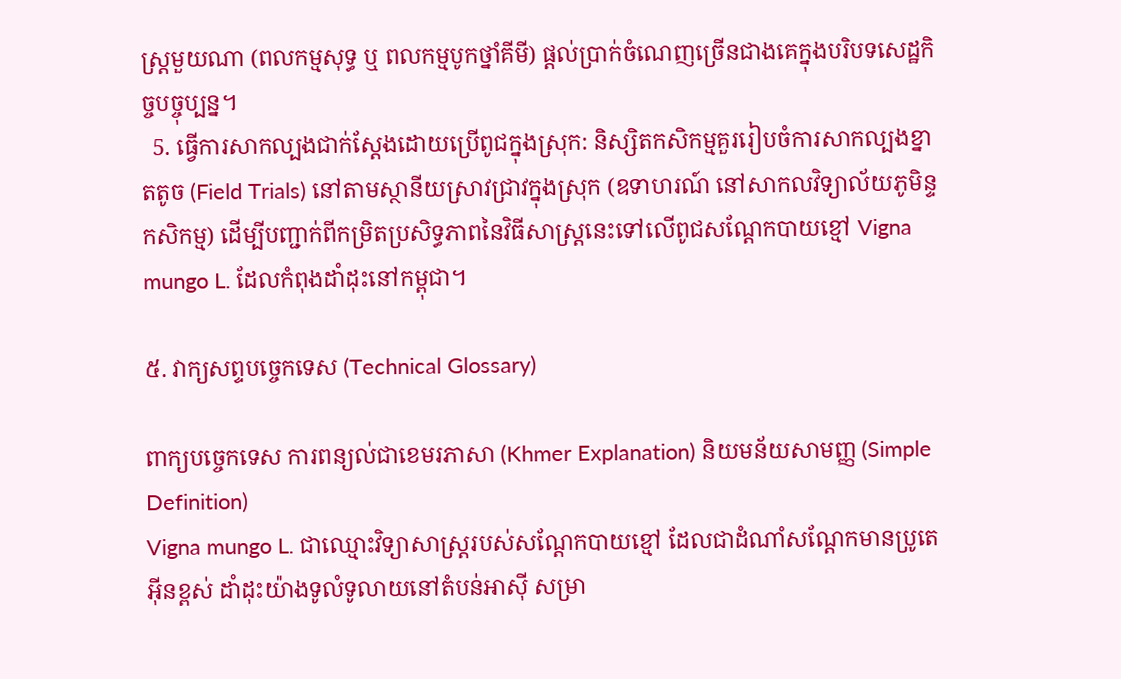ស្រ្តមួយណា (ពលកម្មសុទ្ធ ឬ ពលកម្មបូកថ្នាំគីមី) ផ្តល់ប្រាក់ចំណេញច្រើនជាងគេក្នុងបរិបទសេដ្ឋកិច្ចបច្ចុប្បន្ន។
  5. ធ្វើការសាកល្បងជាក់ស្តែងដោយប្រើពូជក្នុងស្រុក: និស្សិតកសិកម្មគួររៀបចំការសាកល្បងខ្នាតតូច (Field Trials) នៅតាមស្ថានីយស្រាវជ្រាវក្នុងស្រុក (ឧទាហរណ៍ នៅសាកលវិទ្យាល័យភូមិន្ទកសិកម្ម) ដើម្បីបញ្ជាក់ពីកម្រិតប្រសិទ្ធភាពនៃវិធីសាស្ត្រនេះទៅលើពូជសណ្តែកបាយខ្មៅ Vigna mungo L. ដែលកំពុងដាំដុះនៅកម្ពុជា។

៥. វាក្យសព្ទបច្ចេកទេស (Technical Glossary)

ពាក្យបច្ចេកទេស ការពន្យល់ជាខេមរភាសា (Khmer Explanation) និយមន័យសាមញ្ញ (Simple Definition)
Vigna mungo L. ជាឈ្មោះវិទ្យាសាស្ត្ររបស់សណ្តែកបាយខ្មៅ ដែលជាដំណាំសណ្តែកមានប្រូតេអ៊ីនខ្ពស់ ដាំដុះយ៉ាងទូលំទូលាយនៅតំបន់អាស៊ី សម្រា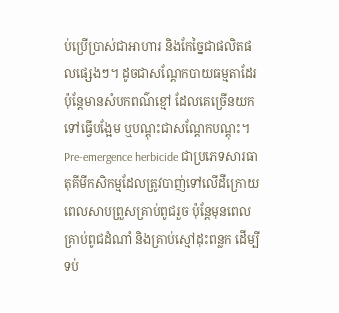ប់ប្រើប្រាស់ជាអាហារ និងកែច្នៃជាផលិតផលផ្សេងៗ។ ដូចជាសណ្តែកបាយធម្មតាដែរ ប៉ុន្តែមានសំបកពណ៌ខ្មៅ ដែលគេច្រើនយកទៅធ្វើបង្អែម ឬបណ្តុះជាសណ្តែកបណ្តុះ។
Pre-emergence herbicide ជាប្រភេទសារធាតុគីមីកសិកម្មដែលត្រូវបាញ់ទៅលើដីក្រោយពេលសាបព្រួសគ្រាប់ពូជរួច ប៉ុន្តែមុនពេលគ្រាប់ពូជដំណាំ និងគ្រាប់ស្មៅដុះពន្លក ដើម្បីទប់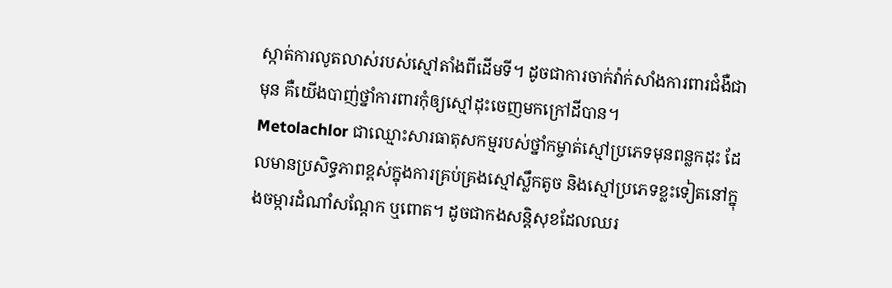ស្កាត់ការលូតលាស់របស់ស្មៅតាំងពីដើមទី។ ដូចជាការចាក់វ៉ាក់សាំងការពារជំងឺជាមុន គឺយើងបាញ់ថ្នាំការពារកុំឲ្យស្មៅដុះចេញមកក្រៅដីបាន។
Metolachlor ជាឈ្មោះសារធាតុសកម្មរបស់ថ្នាំកម្ចាត់ស្មៅប្រភេទមុនពន្លកដុះ ដែលមានប្រសិទ្ធភាពខ្ពស់ក្នុងការគ្រប់គ្រងស្មៅស្លឹកតូច និងស្មៅប្រភេទខ្លះទៀតនៅក្នុងចម្ការដំណាំសណ្តែក ឬពោត។ ដូចជាកងសន្តិសុខដែលឈរ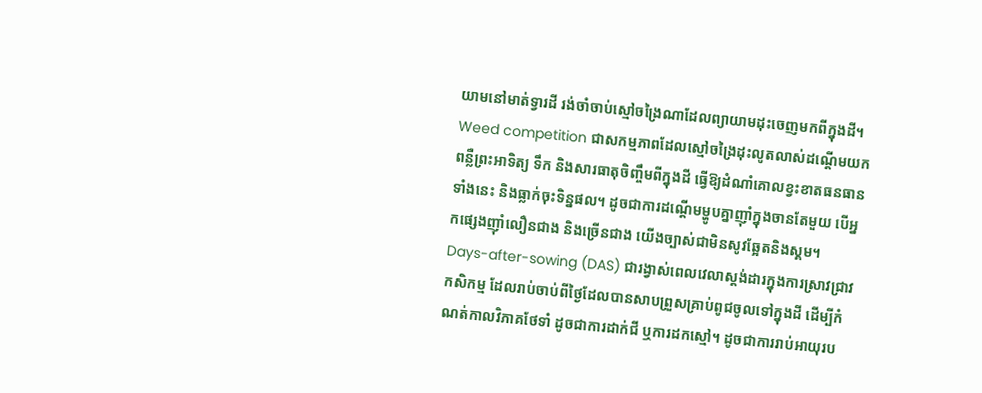យាមនៅមាត់ទ្វារដី រង់ចាំចាប់ស្មៅចង្រៃណាដែលព្យាយាមដុះចេញមកពីក្នុងដី។
Weed competition ជាសកម្មភាពដែលស្មៅចង្រៃដុះលូតលាស់ដណ្តើមយកពន្លឺព្រះអាទិត្យ ទឹក និងសារធាតុចិញ្ចឹមពីក្នុងដី ធ្វើឱ្យដំណាំគោលខ្វះខាតធនធានទាំងនេះ និងធ្លាក់ចុះទិន្នផល។ ដូចជាការដណ្តើមម្ហូបគ្នាញ៉ាំក្នុងចានតែមួយ បើអ្នកផ្សេងញ៉ាំលឿនជាង និងច្រើនជាង យើងច្បាស់ជាមិនសូវឆ្អែតនិងស្គម។
Days-after-sowing (DAS) ជារង្វាស់ពេលវេលាស្តង់ដារក្នុងការស្រាវជ្រាវកសិកម្ម ដែលរាប់ចាប់ពីថ្ងៃដែលបានសាបព្រួសគ្រាប់ពូជចូលទៅក្នុងដី ដើម្បីកំណត់កាលវិភាគថែទាំ ដូចជាការដាក់ជី ឬការដកស្មៅ។ ដូចជាការរាប់អាយុរប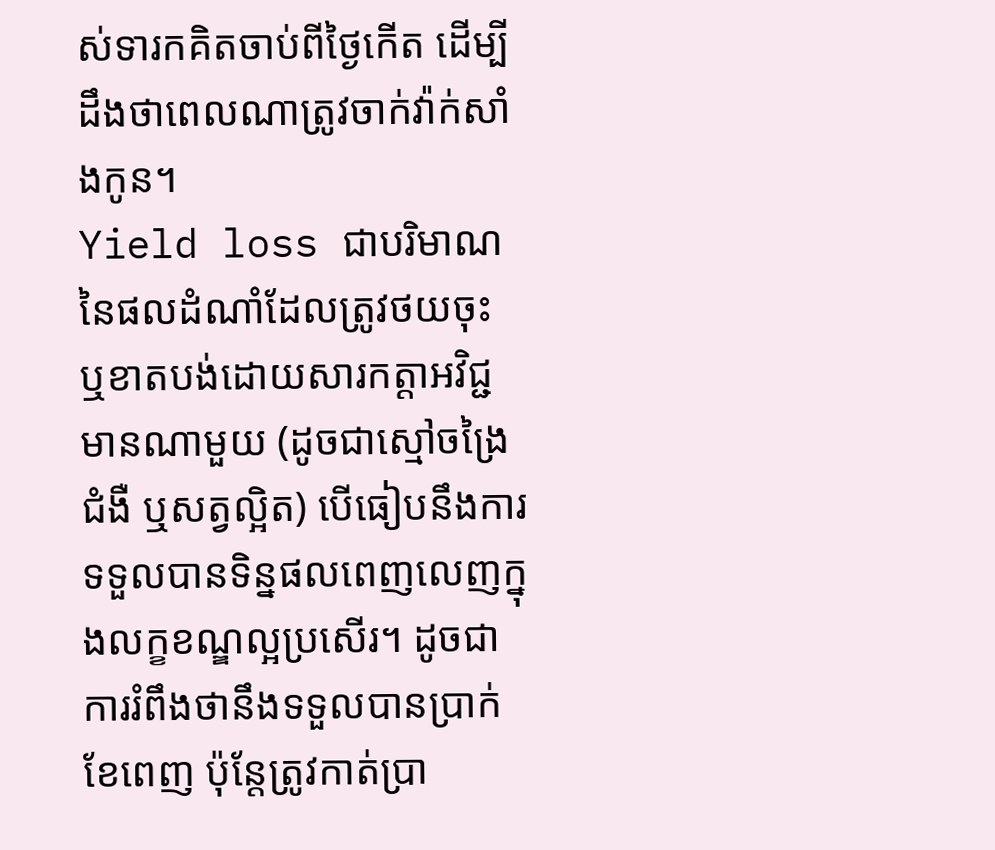ស់ទារកគិតចាប់ពីថ្ងៃកើត ដើម្បីដឹងថាពេលណាត្រូវចាក់វ៉ាក់សាំងកូន។
Yield loss ជាបរិមាណនៃផលដំណាំដែលត្រូវថយចុះ ឬខាតបង់ដោយសារកត្តាអវិជ្ជមានណាមួយ (ដូចជាស្មៅចង្រៃ ជំងឺ ឬសត្វល្អិត) បើធៀបនឹងការទទួលបានទិន្នផលពេញលេញក្នុងលក្ខខណ្ឌល្អប្រសើរ។ ដូចជាការរំពឹងថានឹងទទួលបានប្រាក់ខែពេញ ប៉ុន្តែត្រូវកាត់ប្រា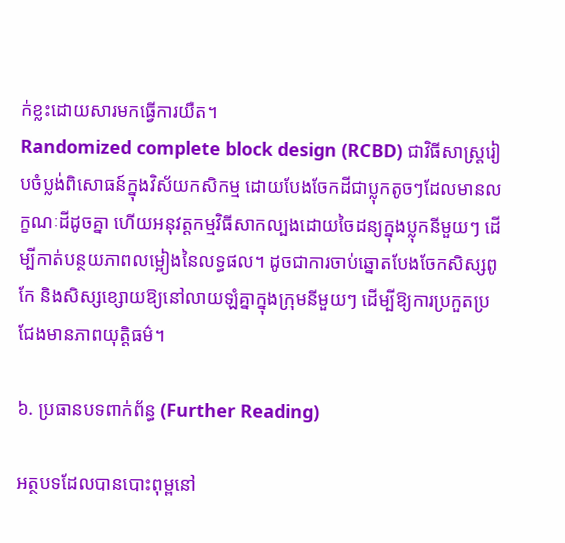ក់ខ្លះដោយសារមកធ្វើការយឺត។
Randomized complete block design (RCBD) ជាវិធីសាស្ត្ររៀបចំប្លង់ពិសោធន៍ក្នុងវិស័យកសិកម្ម ដោយបែងចែកដីជាប្លុកតូចៗដែលមានលក្ខណៈដីដូចគ្នា ហើយអនុវត្តកម្មវិធីសាកល្បងដោយចៃដន្យក្នុងប្លុកនីមួយៗ ដើម្បីកាត់បន្ថយភាពលម្អៀងនៃលទ្ធផល។ ដូចជាការចាប់ឆ្នោតបែងចែកសិស្សពូកែ និងសិស្សខ្សោយឱ្យនៅលាយឡំគ្នាក្នុងក្រុមនីមួយៗ ដើម្បីឱ្យការប្រកួតប្រជែងមានភាពយុត្តិធម៌។

៦. ប្រធានបទពាក់ព័ន្ធ (Further Reading)

អត្ថបទដែលបានបោះពុម្ពនៅ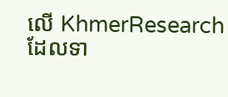លើ KhmerResearch ដែលទា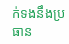ក់ទងនឹងប្រធាន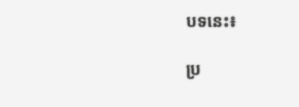បទនេះ៖

ប្រ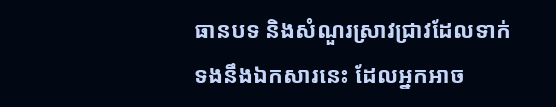ធានបទ និងសំណួរស្រាវជ្រាវដែលទាក់ទងនឹងឯកសារនេះ ដែលអ្នកអាច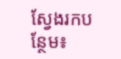ស្វែងរកបន្ថែម៖